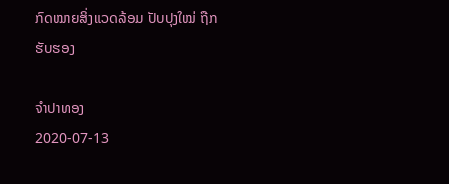ກົດໝາຍສິ່ງແວດລ້ອມ ປັບປຸງໃໝ່ ຖືກຮັບຮອງ

ຈໍາປາທອງ
2020-07-13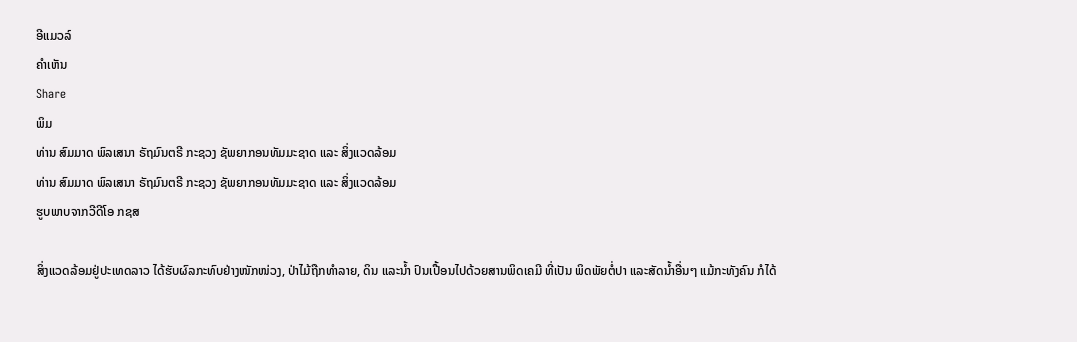ອີແມວລ໌
ຄໍາເຫັນ
Share
ພິມ
ທ່ານ ສົມມາດ ພົລເສນາ ຣັຖມົນຕຣີ ກະຊວງ ຊັພຍາກອນທັມມະຊາດ ແລະ ສິ່ງແວດລ້ອມ
ທ່ານ ສົມມາດ ພົລເສນາ ຣັຖມົນຕຣີ ກະຊວງ ຊັພຍາກອນທັມມະຊາດ ແລະ ສິ່ງແວດລ້ອມ
ຮູບພາບຈາກວີດີໂອ ກຊສ

ສິ່ງແວດລ້ອມຢູ່ປະເທດລາວ ໄດ້ຮັບຜົລກະທົບຢ່າງໜັກໜ່ວງ, ປ່າໄມ້ຖືກທໍາລາຍ, ດິນ ແລະນໍ້າ ປົນເປື້ອນໄປດ້ວຍສານພິດເຄມີ ທີ່ເປັນ ພິດພັຍຕໍ່ປາ ແລະສັດນໍ້າອື່ນໆ ແມ້ກະທັງຄົນ ກໍໄດ້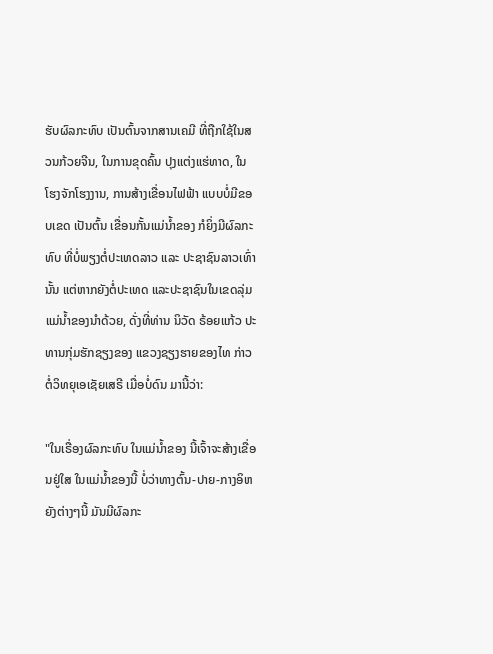ຮັບຜົລກະທົບ ເປັນຕົ້ນຈາກສານເຄມີ ທີ່ຖືກໃຊ້ໃນສວນກ້ວຍຈີນ, ໃນການຂຸດຄົ້ນ ປຸງແຕ່ງແຮ່ທາດ, ໃນໂຮງຈັກໂຮງງານ, ການສ້າງເຂື່ອນໄຟຟ້າ ແບບບໍ່ມີຂອບເຂດ ເປັນຕົ້ນ ເຂື່ອນກັ້ນແມ່ນໍ້າຂອງ ກໍຍິ່ງມີຜົລກະທົບ ທີ່ບໍ່ພຽງຕໍ່ປະເທດລາວ ແລະ ປະຊາຊົນລາວເທົ່ານັ້ນ ແຕ່ຫາກຍັງຕໍ່ປະເທດ ແລະປະຊາຊົນໃນເຂດລຸ່ມແມ່ນໍ້າຂອງນໍາດ້ວຍ, ດັ່ງທີ່ທ່ານ ນິວັດ ຣ້ອຍແກ້ວ ປະທານກຸ່ມຮັກຊຽງຂອງ ແຂວງຊຽງຮາຍຂອງໄທ ກ່າວຕໍ່ວິທຍຸເອເຊັຍເສຣີ ເມື່ອບໍ່ດົນ ມານີ້ວ່າ:

"ໃນເຣື່ອງຜົລກະທົບ ໃນແມ່ນໍ້າຂອງ ນີ້ເຈົ້າຈະສ້າງເຂື່ອນຢູ່ໃສ ໃນແມ່ນໍ້າຂອງນີ້ ບໍ່ວ່າທາງຕົ້ນ-ປາຍ-ກາງອິຫຍັງຕ່າງໆນີ້ ມັນມີຜົລກະ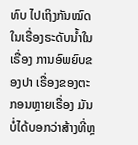ທົບ ໄປເຖິງກັນໝົດໃນເຣື່ອງຣະດັບນໍ້າໃນເຣື່ອງ ການອົພຍົບຂອງປາ ເຣື່ອງຂອງຕະກອນຫຼາຍເຣື່ອງ ມັນບໍ່ໄດ້ບອກວ່າສ້າງທີ່ຫຼ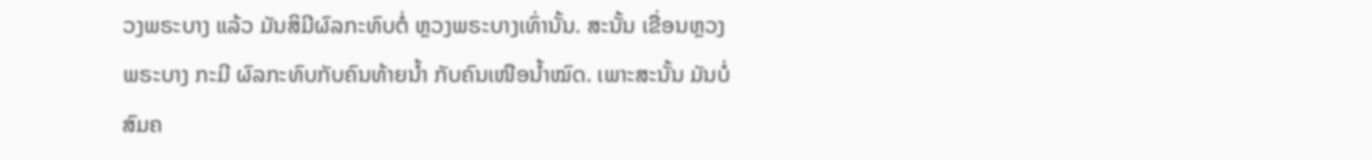ວງພຣະບາງ ແລ້ວ ມັນສິມີຜົລກະທົບຕໍ່ ຫຼວງພຣະບາງເທົ່ານັ້ນ. ສະນັ້ນ ເຂື່ອນຫຼວງພຣະບາງ ກະມີ ຜົລກະທົບກັບຄົນທ້າຍນໍ້າ ກັບຄົນເໜືອນໍ້າໝົດ. ເພາະສະນັ້ນ ມັນບໍ່ສົມຄ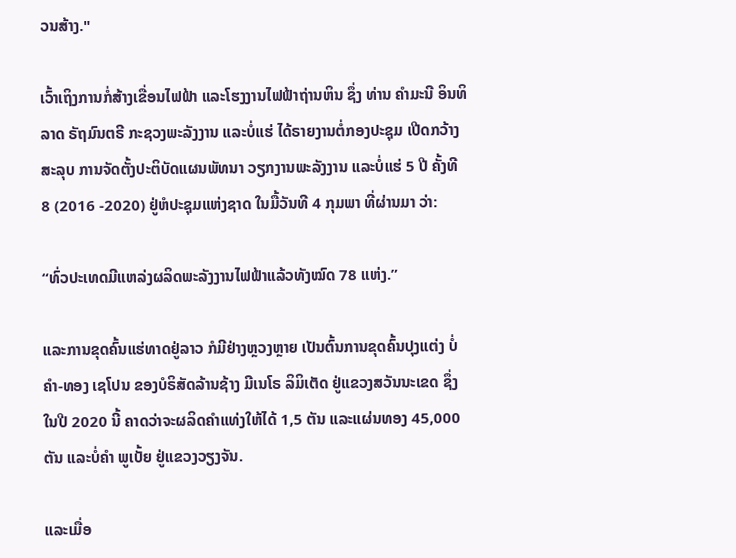ວນສ້າງ."

ເວົ້າເຖິງການກໍ່ສ້າງເຂື່ອນໄຟຟ້າ ແລະໂຮງງານໄຟຟ້າຖ່ານຫິນ ຊຶ່ງ ທ່ານ ຄຳມະນີ ອິນທິລາດ ຣັຖມົນຕຣີ ກະຊວງພະລັງງານ ແລະບໍ່ແຮ່ ໄດ້ຣາຍງານຕໍ່ກອງປະຊຸມ ເປີດກວ້າງ ສະລຸບ ການຈັດຕັ້ງປະຕິບັດແຜນພັທນາ ວຽກງານພະລັງງານ ແລະບໍ່ແຮ່ 5 ປີ ຄັ້ງທີ 8 (2016 -2020) ຢູ່ຫໍປະຊຸມແຫ່ງຊາດ ໃນມື້ວັນທີ 4 ກຸມພາ ທີ່ຜ່ານມາ ວ່າ:

“ທົ່ວປະເທດມີແຫລ່ງຜລິດພະລັງງານໄຟຟ້າແລ້ວທັງໝົດ 78 ແຫ່ງ.”

ແລະການຂຸດຄົ້ນແຮ່ທາດຢູ່ລາວ ກໍມີຢ່າງຫຼວງຫຼາຍ ເປັນຕົ້ນການຂຸດຄົ້ນປຸງແຕ່ງ ບໍ່ຄຳ-ທອງ ເຊໂປນ ຂອງບໍຣິສັດລ້ານຊ້າງ ມີເນໂຣ ລິມິເຕັດ ຢູ່ແຂວງສວັນນະເຂດ ຊຶ່ງໃນປີ 2020 ນີ້ ຄາດວ່າຈະຜລິດຄໍາແທ່ງໃຫ້ໄດ້ 1,5 ຕັນ ແລະແຜ່ນທອງ 45,000 ຕັນ ແລະບໍ່ຄໍາ ພູເບັ້ຍ ຢູ່ແຂວງວຽງຈັນ.

ແລະເມື່ອ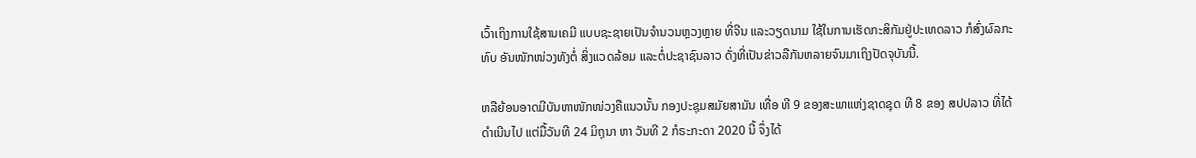ເວົ້າເຖິງການໃຊ້ສານເຄມີ ແບບຊະຊາຍເປັນຈໍານວນຫຼວງຫຼາຍ ທີ່ຈີນ ແລະວຽດນາມ ໃຊ້ໃນການເຮັດກະສິກັມຢູ່ປະເທດລາວ ກໍສົ່ງຜົລກະທົບ ອັນໜັກໜ່ວງທັງຕໍ່ ສິ່ງແວດລ້ອມ ແລະຕໍ່ປະຊາຊົນລາວ ດັ່ງທີ່ເປັນຂ່າວລືກັນຫລາຍຈົນມາເຖິງປັດຈຸບັນນີ້.

ຫລືຍ້ອນອາດມີບັນຫາໜັກໜ່ວງຄືແນວນັ້ນ ກອງປະຊຸມສມັຍສາມັນ ເທື່ອ ທີ 9 ຂອງສະພາແຫ່ງຊາດຊຸດ ທີ 8 ຂອງ ສປປລາວ ທີ່ໄດ້ ດໍາເນີນໄປ ແຕ່ມື້ວັນທີ 24 ມິຖຸນາ ຫາ ວັນທີ 2 ກໍຣະກະດາ 2020 ນີ້ ຈຶ່ງໄດ້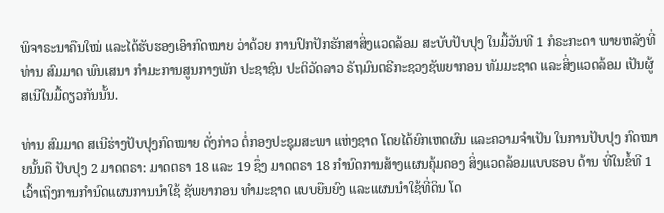ພິຈາຣະນາຄືນໃໝ່ ແລະໄດ້ຮັບຮອງເອົາກົດໝາຍ ວ່າດ້ວຍ ການປົກປັກຮັກສາສິ່ງແວດລ້ອມ ສະບັບປັບປຸງ ໃນມື້ວັນທີ 1 ກໍຣະກະດາ ພາຍຫລັງທີ່ ທ່ານ ສົມມາດ ພົນເສນາ ກໍາມະການສູນກາງພັກ ປະຊາຊົນ ປະຕິວັດລາວ ຣັຖມົນຕຣີກະຊວງຊັພຍາກອນ ທັມມະຊາດ ແລະສິ່ງແວດລ້ອມ ເປັນຜູ້ສເນີໃນມື້ດຽວກັນນັ້ນ.

ທ່ານ ສົມມາດ ສເນີຮ່າງປັບປຸງກົດໝາຍ ດັ່ງກ່າວ ຕໍ່ກອງປະຊຸມສະພາ ແຫ່ງຊາດ ໂດຍໄດ້ຍົກເຫດຜົນ ແລະຄວາມຈໍາເປັນ ໃນການປັບປຸງ ກົດໝາຍນັ້ນຄື ປັບປຸງ 2 ມາດຕຣາ: ມາດຕຣາ 18 ແລະ 19 ຊຶ່ງ ມາດຕຣາ 18 ກໍານົດການສ້າງແຜນຄຸ້ມຄອງ ສິ່ງແວດລ້ອມແບບຮອບ ດ້ານ ທີ່ໃນຂໍ້ທີ 1 ເວົ້າເຖິງການກໍານົດແຜນການນໍາໃຊ້ ຊັພຍາກອນ ທໍາມະຊາດ ແບບຍືນຍົງ ແລະແຜນນໍາໃຊ້ທີ່ດິນ ໂດ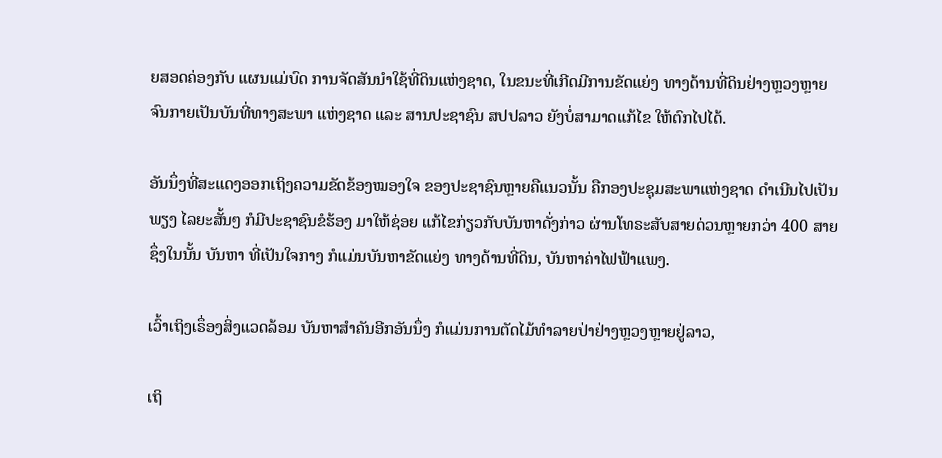ຍສອດຄ່ອງກັບ ແຜນແມ່ບົດ ການຈັດສັນນໍາໃຊ້ທີ່ດິນແຫ່ງຊາດ, ໃນຂນະທີ່ເກີດມີການຂັດແຍ່ງ ທາງດ້ານທີ່ດິນຢ່າງຫຼວງຫຼາຍ ຈົນກາຍເປັນບັນທີ່ທາງສະພາ ແຫ່ງຊາດ ແລະ ສານປະຊາຊົນ ສປປລາວ ຍັງບໍ່ສາມາດແກ້ໄຂ ໃຫ້ຕົກໄປໄດ້.

ອັນນຶ່ງທີ່ສະແດງອອກເຖິງຄວາມຂັດຂ້ອງໝອງໃຈ ຂອງປະຊາຊົນຫຼາຍຄືແນວນັ້ນ ຄືກອງປະຊຸມສະພາແຫ່ງຊາດ ດໍາເນີນໄປເປັນພຽງ ໄລຍະສັ້ນໆ ກໍມີປະຊາຊົນຂໍຮ້ອງ ມາໃຫ້ຊ່ອຍ ແກ້ໄຂກ່ຽວກັບບັນຫາດັ່ງກ່າວ ຜ່ານໂທຣະສັບສາຍດ່ວນຫຼາຍກວ່າ 400 ສາຍ ຊຶ່ງໃນນັ້ນ ບັນຫາ ທີ່ເປັນໃຈກາງ ກໍແມ່ນບັນຫາຂັດແຍ່ງ ທາງດ້ານທີ່ດິນ, ບັນຫາຄ່າໄຟຟ້າແພງ.

ເວົ້າເຖິງເຣຶ່ອງສິ່ງແວດລ້ອມ ບັນຫາສໍາຄັນອີກອັນນຶ່ງ ກໍແມ່ນການຕັດໄມ້ທໍາລາຍປ່າຢ່າງຫຼວງຫຼາຍຢູ່ລາວ,

ເຖິ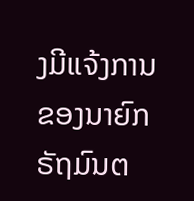ງມີແຈ້ງການຂອງນາຍົກຣັຖມົນຕ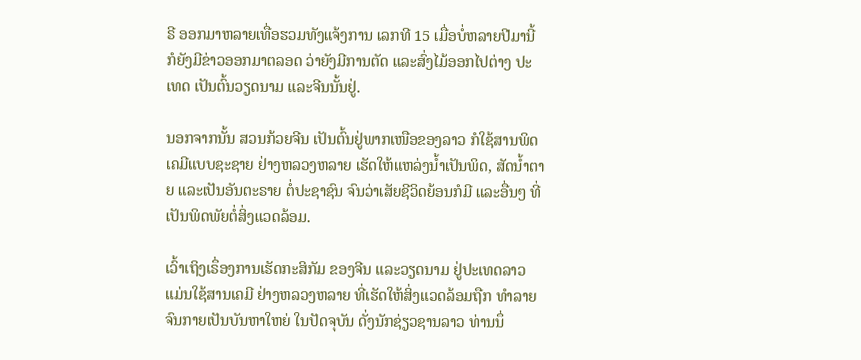ຣີ ອອກມາຫລາຍເທື່ອຮວມທັງແຈ້ງການ ເລກທີ 15 ເມື່ອບໍ່ຫລາຍປີມານີ້ ກໍຍັງມີຂ່າວອອກມາຕລອດ ວ່າຍັງມີການຕັດ ແລະສົ່ງໄມ້ອອກໄປຕ່າງ ປະເທດ ເປັນຕົ້ນວຽດນາມ ແລະຈີນນັ້ນຢູ່.

ນອກຈາກນັ້ນ ສວນກ້ວຍຈີນ ເປັນຕົ້ນຢູ່ພາກເໜືອຂອງລາວ ກໍໃຊ້ສານພິດເຄມີແບບຊະຊາຍ ຢ່າງຫລວງຫລາຍ ເຮັດໃຫ້ແຫລ່ງນໍ້າເປັນພິດ, ສັດນໍ້າຕາຍ ແລະເປັນອັນຕະຣາຍ ຕໍ່ປະຊາຊົນ ຈົນວ່າເສັຍຊີວິດຍ້ອນກໍມີ ແລະອື່ນໆ ທີ່ເປັນພິດພັຍຕໍ່ສິ່ງແວດລ້ອມ.

ເວົ້າເຖິງເຣຶ່ອງການເຮັດກະສິກັມ ຂອງຈີນ ແລະວຽດນາມ ຢູ່ປະເທດລາວ ແມ່ນໃຊ້ສານເຄມີ ຢ່າງຫລວງຫລາຍ ທີ່ເຮັດໃຫ້ສິ່ງແວດລ້ອມຖືກ ທໍາລາຍ ຈົນກາຍເປັນບັນຫາໃຫຍ່ ໃນປັດຈຸບັນ ດັ່ງນັກຊ່ຽວຊານລາວ ທ່ານນຶ່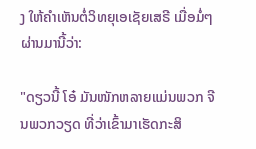ງ ໃຫ້ຄໍາເຫັນຕໍ່ວິທຍຸເອເຊັຍເສຣີ ເມື່ອມໍ່ໆຜ່ານມານີ້ວ່າ:

"ດຽວນີ້ ໂອ໋ ມັນໜັກຫລາຍແມ່ນພວກ ຈີນພວກວຽດ ທີ່ວ່າເຂົ້າມາເຮັດກະສິ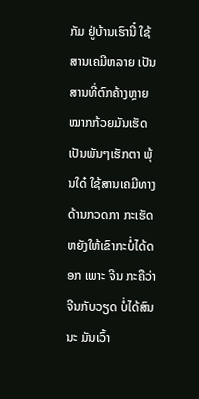ກັມ ຢູ່ບ້ານເຮົານີ໋ ໃຊ້ສານເຄມີຫລາຍ ເປັນສານທີ່ຕົກຄ້າງຫຼາຍ ໝາກກ້ວຍມັນເຮັດ ເປັນພັນໆເຮັກຕາ ພຸ້ນໃດ໋ ໃຊ້ສານເຄມີທາງດ້ານກວດກາ ກະເຮັດຫຍັງໃຫ້ເຂົາກະບໍ່ໄດ້ດອກ ເພາະ ຈີນ ກະຄືວ່າ ຈີນກັບວຽດ ບໍ່ໄດ້ສົນນະ ມັນເວົ້າ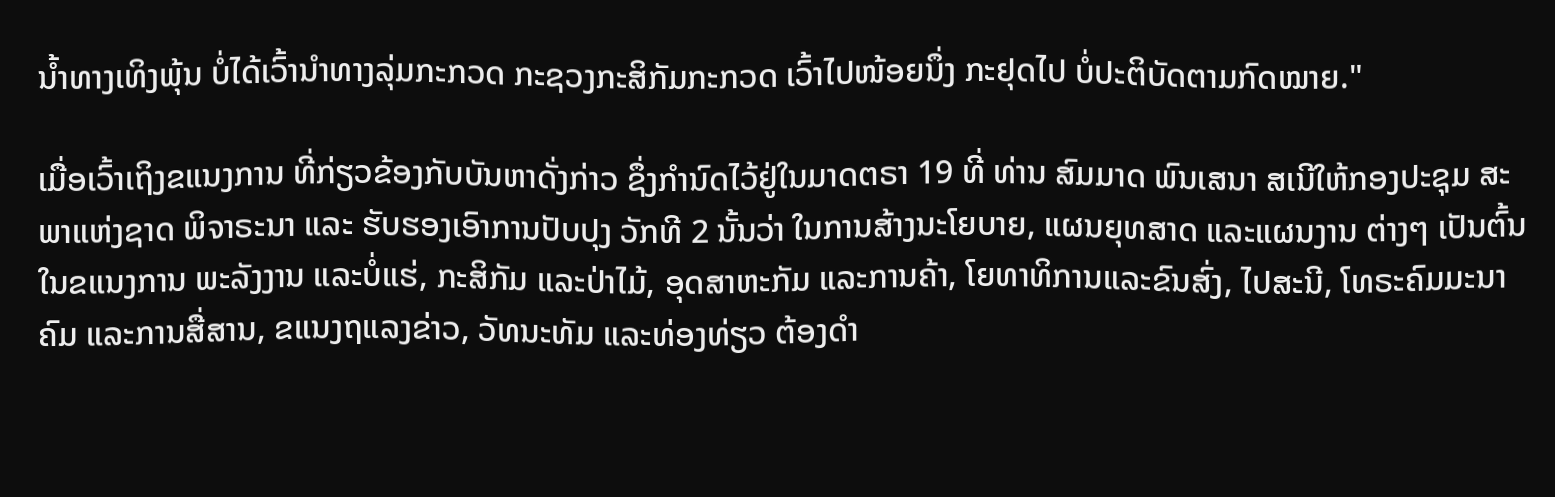ນໍ້າທາງເທິງພຸ້ນ ບໍ່ໄດ້ເວົ້ານໍາທາງລຸ່ມກະກວດ ກະຊວງກະສິກັມກະກວດ ເວົ້າໄປໜ້ອຍນຶ່ງ ກະຢຸດໄປ ບໍ່ປະຕິບັດຕາມກົດໝາຍ."

ເມື່ອເວົ້າເຖິງຂແນງການ ທີ່ກ່ຽວຂ້ອງກັບບັນຫາດັ່ງກ່າວ ຊຶ່ງກໍານົດໄວ້ຢູ່ໃນມາດຕຣາ 19 ທີ່ ທ່ານ ສົມມາດ ພົນເສນາ ສເນີໃຫ້ກອງປະຊຸມ ສະພາແຫ່ງຊາດ ພິຈາຣະນາ ແລະ ຮັບຮອງເອົາການປັບປຸງ ວັກທີ 2 ນັ້ນວ່າ ໃນການສ້າງນະໂຍບາຍ, ແຜນຍຸທສາດ ແລະແຜນງານ ຕ່າງໆ ເປັນຕົ້ນໃນຂແນງການ ພະລັງງານ ແລະບໍ່ແຮ່, ກະສິກັມ ແລະປ່າໄມ້, ອຸດສາຫະກັມ ແລະການຄ້າ, ໂຍທາທິການແລະຂົນສົ່ງ, ໄປສະນີ, ໂທຣະຄົມມະນາຄົມ ແລະການສື່ສານ, ຂແນງຖແລງຂ່າວ, ວັທນະທັມ ແລະທ່ອງທ່ຽວ ຕ້ອງດໍາ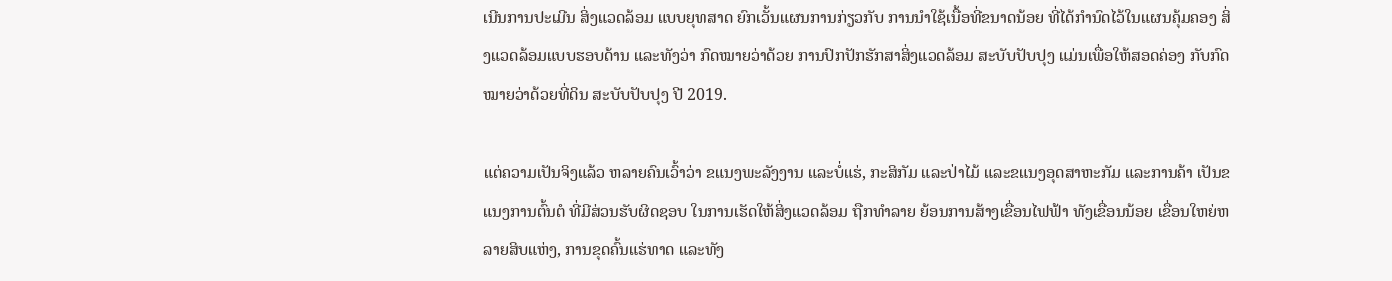ເນີນການປະເມີນ ສິ່ງແວດລ້ອມ ແບບຍຸທສາດ ຍົກເວັ້ນແຜນການກ່ຽວກັບ ການນໍາໃຊ້ເນື້ອທີ່ຂນາດນ້ອຍ ທີ່ໄດ້ກໍານົດໄວ້ໃນແຜນຄຸ້ມຄອງ ສິ່ງແວດລ້ອມແບບຮອບດ້ານ ແລະທັງວ່າ ກົດໝາຍວ່າດ້ວຍ ການປົກປັກຮັກສາສິ່ງແວດລ້ອມ ສະບັບປັບປຸງ ແມ່ນເພື່ອໃຫ້ສອດຄ່ອງ ກັບກົດໝາຍວ່າດ້ວຍທີ່ດິນ ສະບັບປັບປຸງ ປີ 2019.

ແຕ່ຄວາມເປັນຈິງແລ້ວ ຫລາຍຄົນເວົ້າວ່າ ຂແນງພະລັງງານ ແລະບໍ່ແຮ່, ກະສິກັມ ແລະປ່າໄມ້ ແລະຂແນງອຸດສາຫະກັມ ແລະການຄ້າ ເປັນຂແນງການຕົ້ນຕໍ ທີ່ມີສ່ວນຮັບຜິດຊອບ ໃນການເຮັດໃຫ້ສິ່ງແວດລ້ອມ ຖືກທໍາລາຍ ຍ້ອນການສ້າງເຂື່ອນໄຟຟ້າ ທັງເຂື່ອນນ້ອຍ ເຂື່ອນໃຫຍ່ຫລາຍສິບແຫ່ງ, ການຂຸດຄົ້ນແຮ່ທາດ ແລະທັງ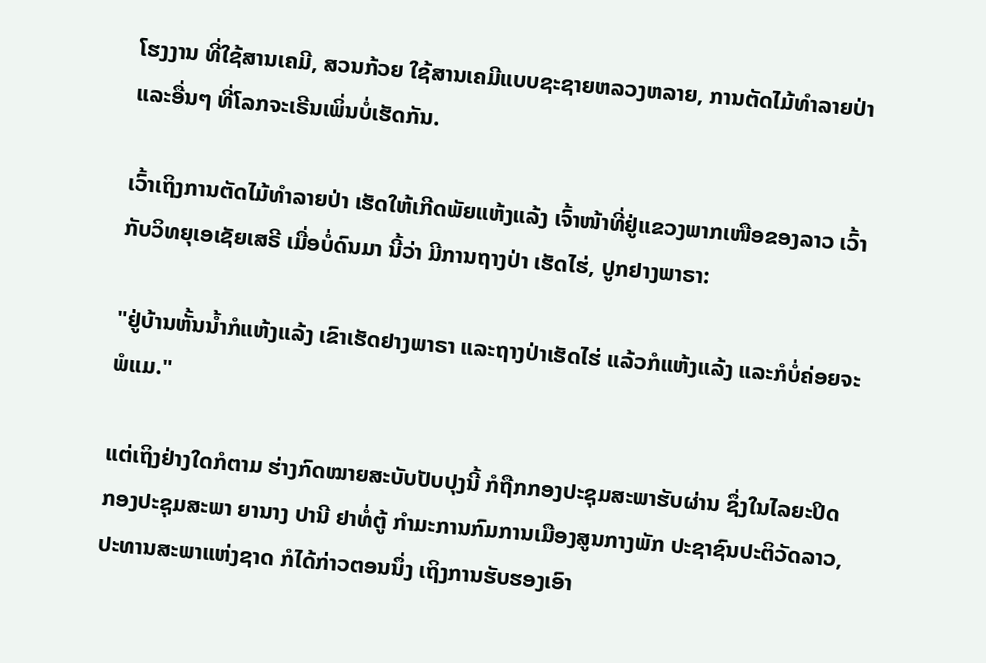ໂຮງງານ ທີ່ໃຊ້ສານເຄມີ, ສວນກ້ວຍ ໃຊ້ສານເຄມີແບບຊະຊາຍຫລວງຫລາຍ, ການຕັດໄມ້ທໍາລາຍປ່າ ແລະອື່ນໆ ທີ່ໂລກຈະເຣີນເພິ່ນບໍ່ເຮັດກັນ.

ເວົ້າເຖິງການຕັດໄມ້ທໍາລາຍປ່າ ເຮັດໃຫ້ເກີດພັຍແຫ້ງແລ້ງ ເຈົ້າໜ້າທີ່ຢູ່ແຂວງພາກເໜືອຂອງລາວ ເວົ້າກັບວິທຍຸເອເຊັຍເສຣີ ເມື່ອບໍ່ດົນມາ ນີ້ວ່າ ມີການຖາງປ່າ ເຮັດໄຮ່, ປູກຢາງພາຣາ:

"ຢູ່ບ້ານຫັ້ນນໍ້າກໍແຫ້ງແລ້ງ ເຂົາເຮັດຢາງພາຣາ ແລະຖາງປ່າເຮັດໄຮ່ ແລ້ວກໍແຫ້ງແລ້ງ ແລະກໍບໍ່ຄ່ອຍຈະພໍແມ."

ແຕ່ເຖິງຢ່າງໃດກໍຕາມ ຮ່າງກົດໝາຍສະບັບປັບປຸງນີ້ ກໍຖືກກອງປະຊຸມສະພາຮັບຜ່ານ ຊຶ່ງໃນໄລຍະປິດກອງປະຊຸມສະພາ ຍານາງ ປານີ ຢາທໍ່ຕູ້ ກໍາມະການກົມການເມືອງສູນກາງພັກ ປະຊາຊົນປະຕິວັດລາວ, ປະທານສະພາແຫ່ງຊາດ ກໍໄດ້ກ່າວຕອນນຶ່ງ ເຖິງການຮັບຮອງເອົາ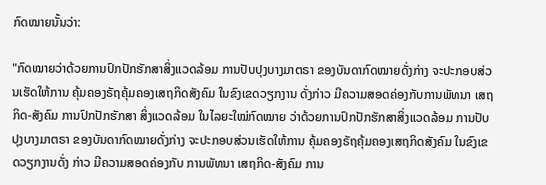ກົດໝາຍນັ້ນວ່າ:

"ກົດໝາຍວ່າດ້ວຍການປົກປັກຮັກສາສິ່ງແວດລ້ອມ ການປັບປຸງບາງມາຕຣາ ຂອງບັນດາກົດໝາຍດັ່ງກ່າງ ຈະປະກອບສ່ວນເຮັດໃຫ້ການ ຄຸ້ມຄອງຣັຖຄຸ້ມຄອງເສຖກິດສັງຄົມ ໃນຂົງເຂດວຽກງານ ດັ່ງກ່າວ ມີຄວາມສອດຄ່ອງກັບການພັທນາ ເສຖກິດ-ສັງຄົມ ການປົກປັກຮັກສາ ສິ່ງແວດລ້ອມ ໃນໄລຍະໃໝ່ກົດໝາຍ ວ່າດ້ວຍການປົກປັກຮັກສາສິ່ງແວດລ້ອມ ການປັບປຸງບາງມາຕຣາ ຂອງບັນດາກົດໝາຍດັ່ງກ່າງ ຈະປະກອບສ່ວນເຮັດໃຫ້ການ ຄຸ້ມຄອງຣັຖຄຸ້ມຄອງເສຖກິດສັງຄົມ ໃນຂົງເຂດວຽກງານດັ່ງ ກ່າວ ມີຄວາມສອດຄ່ອງກັບ ການພັທນາ ເສຖກິດ-ສັງຄົມ ການ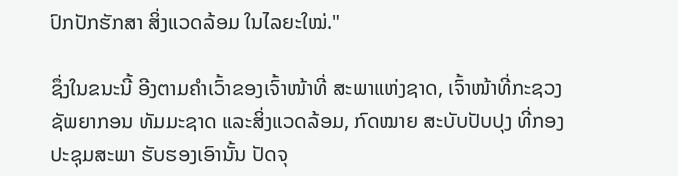ປົກປັກຮັກສາ ສິ່ງແວດລ້ອມ ໃນໄລຍະໃໝ່."

ຊຶ່ງໃນຂນະນີ້ ອີງຕາມຄໍາເວົ້າຂອງເຈົ້າໜ້າທີ່ ສະພາແຫ່ງຊາດ, ເຈົ້າໜ້າທີ່ກະຊວງຊັພຍາກອນ ທັມມະຊາດ ແລະສິ່ງແວດລ້ອມ, ກົດໝາຍ ສະບັບປັບປຸງ ທີ່ກອງປະຊຸມສະພາ ຮັບຮອງເອົານັ້ນ ປັດຈຸ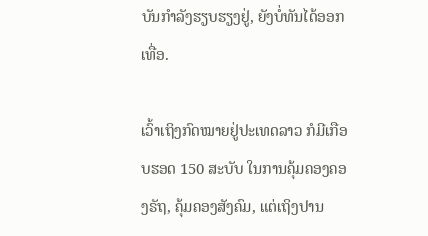ບັນກໍາລັງຮຽບຮຽງຢູ່, ຍັງບໍ່ທັນໄດ້ອອກເທື່ອ.

ເວົ້າເຖິງກົດໝາຍຢູ່ປະເທດລາວ ກໍມີເກືອບຮອດ 150 ສະບັບ ໃນການຄຸ້ມຄອງຄອງຣັຖ, ຄຸ້ມຄອງສັງຄົມ, ແຕ່ເຖິງປານ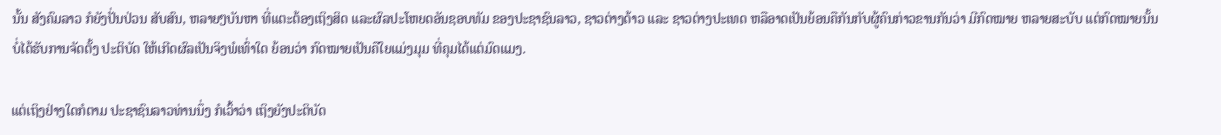ນັ້ນ ສັງຄົມລາວ ກໍຍັງປັ່ນປ່ວນ ສັບສົນ, ຫລາຍໆບັນຫາ ທີ່ແຕະຕ້ອງເຖິງສິດ ແລະຜົລປະໂຫຍດອັນຊອບທັມ ຂອງປະຊາຊົນລາວ, ຊາວຕ່າງດ້າວ ແລະ ຊາວຕ່າງປະເທດ ຫລືອາດເປັນຍ້ອນຄືກັນກັບຜູ້ຄົນກ່າວຂານກັນວ່າ ມີກົດໝາຍ ຫລາຍສະບັບ ແຕ່ກົດໝາຍນັ້ນ ບໍ່ໄດ້ຮັບການຈັດຕັ້ງ ປະຕິບັດ ໃຫ້ເກີດຜົລເປັນຈິງພໍເທົ່າໃດ ຍ້ອນວ່າ ກົດໝາຍເປັນຄືໃຍແມ່ງມຸມ ທີ່ຄຸມໄດ້ແຕ່ມົດແມງ.

ແຕ່ເຖິງຢ່າງໃດກໍຕາມ ປະຊາຊົນລາວທ່ານນຶ່ງ ກໍເວົ້າວ່າ ເຖິງຍັງປະຕິບັດ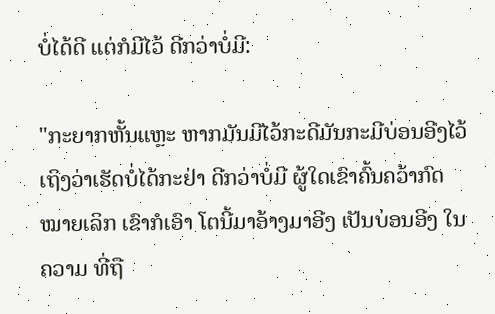ບໍ່ໄດ້ດີ ແຕ່ກໍມີໄວ້ ດີກວ່າບໍ່ມີ:

"ກະຍາກຫັ້ນແຫຼະ ຫາກມັນມີໄວ້ກະດີມັນກະມີບ່ອນອີງໄວ້ ເຖິງວ່າເຮັດບໍ່ໄດ້ກະຢ່າ ດີກວ່າບໍ່ມີ ຜູ້ໃດເຂົາຄົ້ນຄວ້າກົດໝາຍເລິກ ເຂົາກໍເອົາ ໂຕນີ້ມາອ້າງມາອີງ ເປັນບ່ອນອີງ ໃນຄວາມ ທີ່ຖື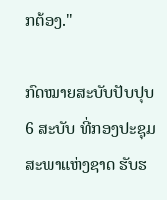ກຕ້ອງ."

ກົດໝາຍສະບັບປັບປຸບ 6 ສະບັບ ທີ່ກອງປະຊຸມສະພາແຫ່ງຊາດ ຮັບຮ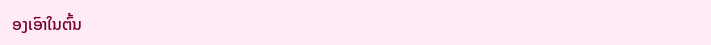ອງເອົາໃນຕົ້ນ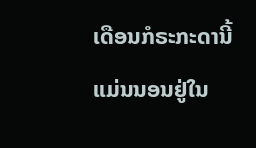ເດືອນກໍຣະກະດານີ້ ແມ່ນນອນຢູ່ໃນ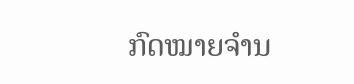ກົດໝາຍຈໍານ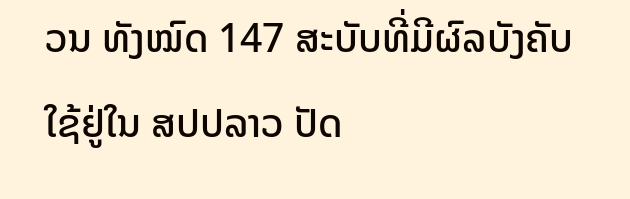ວນ ທັງໝົດ 147 ສະບັບທີ່ມີຜົລບັງຄັບໃຊ້ຢູ່ໃນ ສປປລາວ ປັດ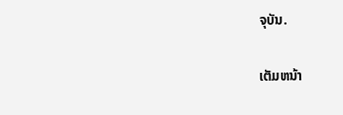ຈຸບັນ.

ເຕັມຫນ້າ